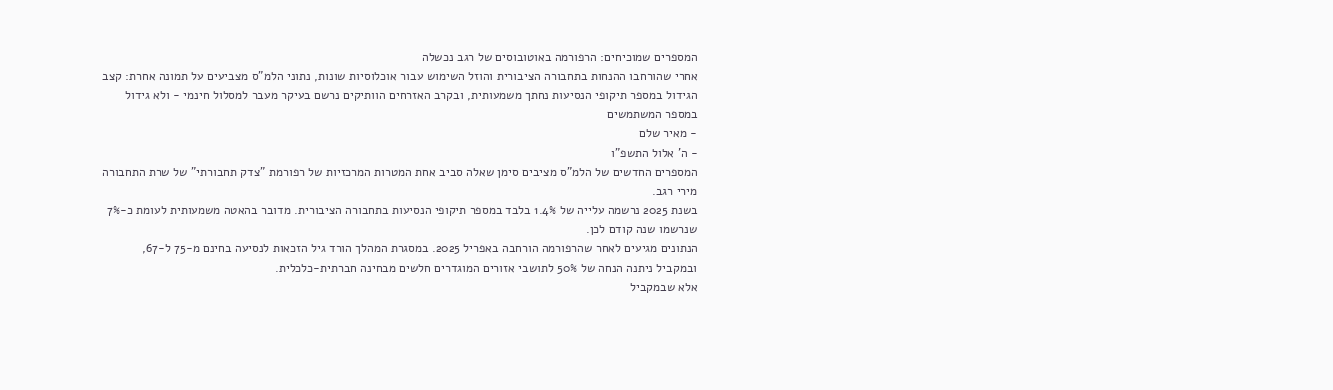המספרים שמוכיחים: הרפורמה באוטובוסים של רגב נכשלה
אחרי שהורחבו ההנחות בתחבורה הציבורית והוזל השימוש עבור אוכלוסיות שונות, נתוני הלמ"ס מצביעים על תמונה אחרת: קצב הגידול במספר תיקופי הנסיעות נחתך משמעותית, ובקרב האזרחים הוותיקים נרשם בעיקר מעבר למסלול חינמי - ולא גידול במספר המשתמשים
- מאיר שלם
- ה' אלול התשפ"ו
המספרים החדשים של הלמ"ס מציבים סימן שאלה סביב אחת המטרות המרכזיות של רפורמת "צדק תחבורתי" של שרת התחבורה מירי רגב.
בשנת 2025 נרשמה עלייה של 1.4% בלבד במספר תיקופי הנסיעות בתחבורה הציבורית. מדובר בהאטה משמעותית לעומת כ-7% שנרשמו שנה קודם לכן.
הנתונים מגיעים לאחר שהרפורמה הורחבה באפריל 2025. במסגרת המהלך הורד גיל הזכאות לנסיעה בחינם מ-75 ל-67, ובמקביל ניתנה הנחה של 50% לתושבי אזורים המוגדרים חלשים מבחינה חברתית-כלכלית.
אלא שבמקביל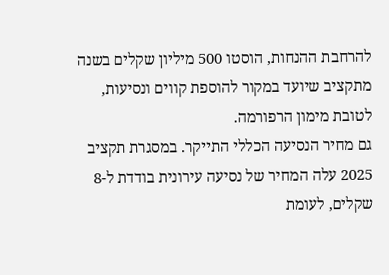להרחבת ההנחות, הוסטו 500 מיליון שקלים בשנה מתקציב שיועד במקור להוספת קווים ונסיעות, לטובת מימון הרפורמה.
גם מחיר הנסיעה הכללי התייקר. במסגרת תקציב 2025 עלה המחיר של נסיעה עירונית בודדת ל-8 שקלים, לעומת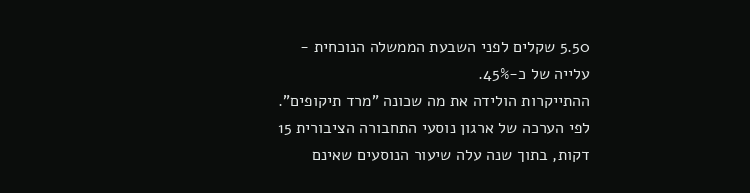5.50 שקלים לפני השבעת הממשלה הנוכחית - עלייה של כ-45%.
ההתייקרות הולידה את מה שכונה "מרד תיקופים". לפי הערכה של ארגון נוסעי התחבורה הציבורית 15 דקות, בתוך שנה עלה שיעור הנוסעים שאינם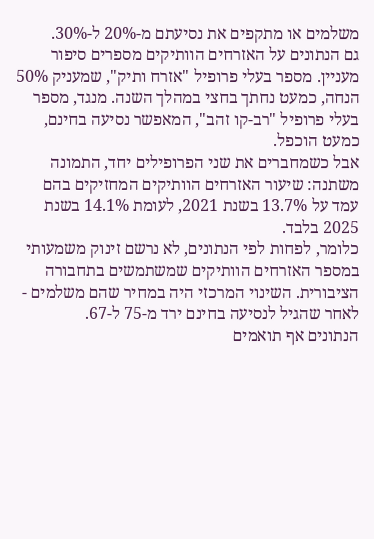משלמים או מתקפים את נסיעתם מ-20% ל-30%.
גם הנתונים על האזרחים הוותיקים מספרים סיפור מעניין. מספר בעלי פרופיל "אזרח ותיק", שמעניק 50% הנחה, כמעט נחתך בחצי במהלך השנה. מנגד, מספר בעלי פרופיל "רב-קו זהב", המאפשר נסיעה בחינם, כמעט הוכפל.
אבל כשמחברים את שני הפרופילים יחד, התמונה משתנה: שיעור האזרחים הוותיקים המחזיקים בהם עמד על 13.7% בשנת 2021, לעומת 14.1% בשנת 2025 בלבד.
כלומר, לפחות לפי הנתונים, לא נרשם זינוק משמעותי במספר האזרחים הוותיקים שמשתמשים בתחבורה הציבורית. השינוי המרכזי היה במחיר שהם משלמים - לאחר שהגיל לנסיעה בחינם ירד מ-75 ל-67.
הנתונים אף תואמים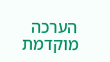הערכה מוקדמת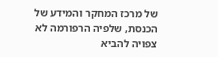של מרכז המחקר והמידע של הכנסת, שלפיה הרפורמה לא צפויה להביא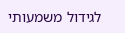לגידול משמעותי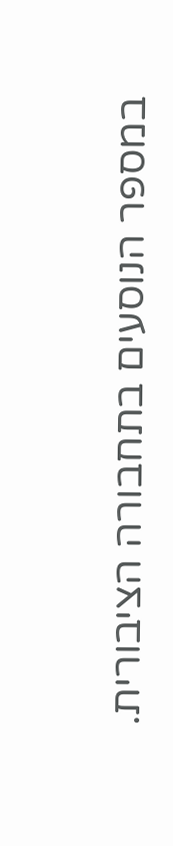במספר הנוסעים בתחבורה הציבורית.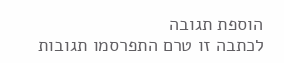הוספת תגובה
לכתבה זו טרם התפרסמו תגובות